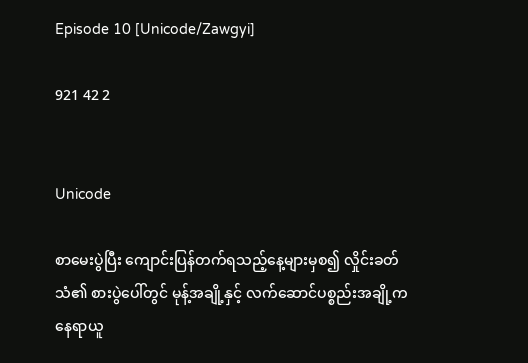Episode 10 [Unicode/Zawgyi]

921 42 2


Unicode

စာမေးပွဲပြီး ကျောင်းပြန်တက်ရသည့်နေ့များမှစ၍ လှိုင်းခတ်သံ၏ စားပွဲပေါ်တွင် မုန့်အချို့နှင့် လက်ဆောင်ပစ္စည်းအချို့က နေရာယူ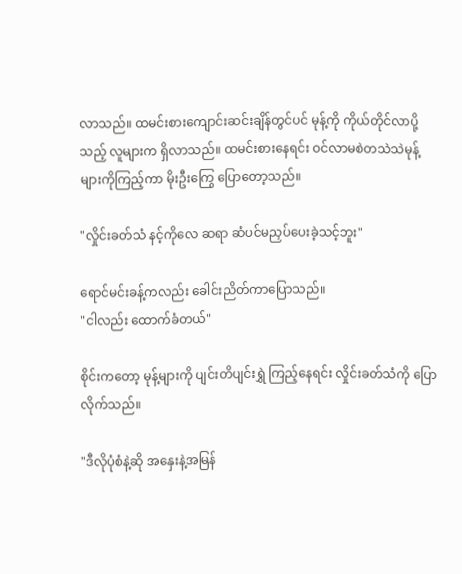လာသည်။ ထမင်းစားကျောင်းဆင်းချိန်တွင်ပင် မုန့်ကို ကိုယ်တိုင်လာပို့သည့် လူများက ရှိလာသည်။ ထမင်းစားနေရင်း ဝင်လာမစဲတသဲသဲမုန့်များကိုကြည့်ကာ မိုးဦးကြွေ ပြောတော့သည်။

"လှိုင်းခတ်သံ နင့်ကိုလေ ဆရာ ဆံပင်မညှပ်ပေးခဲ့သင့်ဘူး"

ရောင်မင်းခန့်ကလည်း ခေါင်းညိတ်ကာပြောသည်။
"ငါလည်း ထောက်ခံတယ်"

စိုင်းကတော့ မုန့်များကို ပျင်းတိပျင်းရွှဲ ကြည့်နေရင်း လှိုင်းခတ်သံကို ပြောလိုက်သည်။

"ဒီလိုပုံစံနဲ့ဆို အနှေးနဲ့အမြန်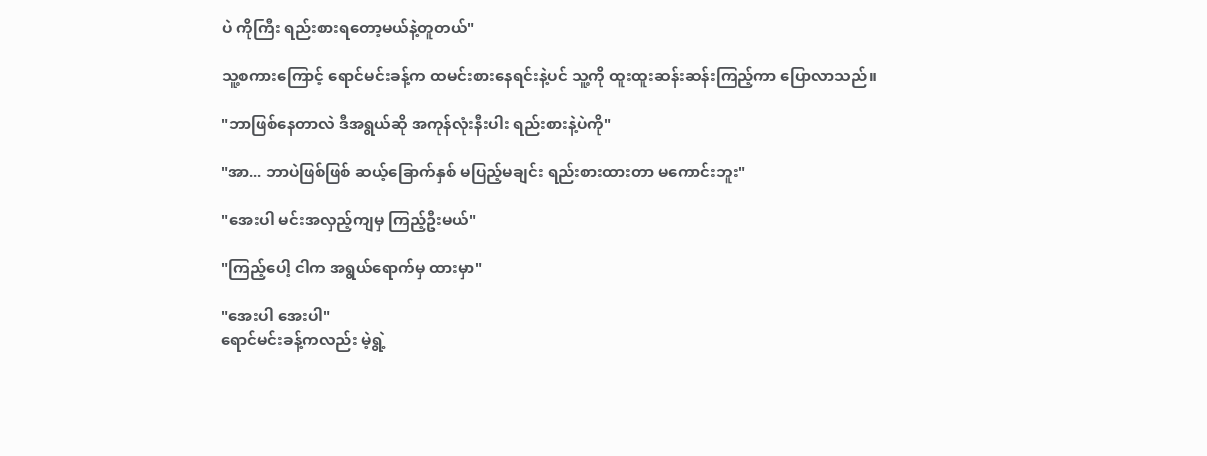ပဲ ကိုကြီး ရည်းစားရတော့မယ်နဲ့တူတယ်"

သူ့စကားကြောင့် ရောင်မင်းခန့်က ထမင်းစားနေရင်းနဲ့ပင် သူ့ကို ထူးထူးဆန်းဆန်းကြည့်ကာ ပြောလာသည်။

"ဘာဖြစ်နေတာလဲ ဒီအရွယ်ဆို အကုန်လုံးနီးပါး ရည်းစားနဲ့ပဲကို"

"အာ... ဘာပဲဖြစ်ဖြစ် ဆယ့်ခြောက်နှစ် မပြည့်မချင်း ရည်းစားထားတာ မကောင်းဘူး"

"အေးပါ မင်းအလှည့်ကျမှ ကြည့်ဦးမယ်"

"ကြည့်ပေါ့ ငါက အရွယ်ရောက်မှ ထားမှာ"

"အေးပါ အေးပါ"
ရောင်မင်းခန့်ကလည်း မဲ့ရွဲ့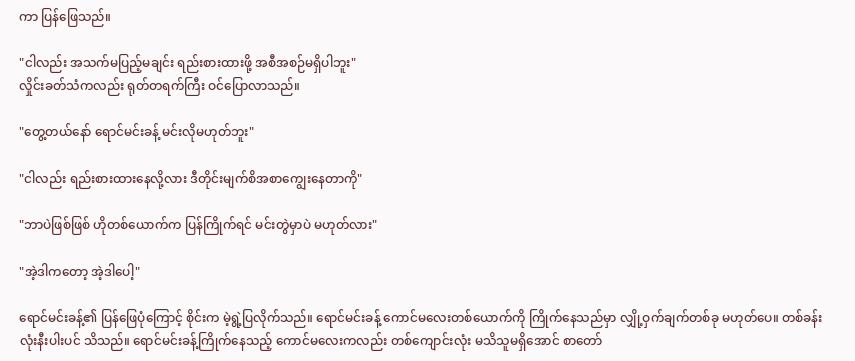ကာ ပြန်ဖြေသည်။

"ငါလည်း အသက်မပြည့်မချင်း ရည်းစားထားဖို့ အစီအစဉ်မရှိပါဘူး"
လှိုင်းခတ်သံကလည်း ရုတ်တရက်ကြီး ဝင်ပြောလာသည်။

"တွေ့တယ်နော် ရောင်မင်းခန့် မင်းလိုမဟုတ်ဘူး"

"ငါလည်း ရည်းစားထားနေလို့လား ဒီတိုင်းမျက်စိအစာကျွေးနေတာကို"

"ဘာပဲဖြစ်ဖြစ် ဟိုတစ်ယောက်က ပြန်ကြိုက်ရင် မင်းတွဲမှာပဲ မဟုတ်လား"

"အဲ့ဒါကတော့ အဲ့ဒါပေါ့"

ရောင်မင်းခန့်၏ ပြန်ဖြေပုံကြောင့် စိုင်းက မဲ့ရွဲ့ပြလိုက်သည်။ ရောင်မင်းခန့် ကောင်မလေးတစ်‌ယောက်ကို ကြိုက်နေသည်မှာ လျှို့ဝှက်ချက်တစ်ခု မဟုတ်ပေ။ တစ်ခန်းလုံးနီးပါးပင် သိသည်။ ရောင်မင်းခန့်ကြိုက်နေသည့် ကောင်မလေးကလည်း တစ်ကျောင်းလုံး မသိသူမရှိအောင် စာတော်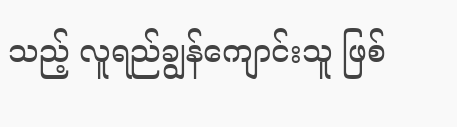သည့် လူရည်ချွန်ကျောင်းသူ ဖြစ်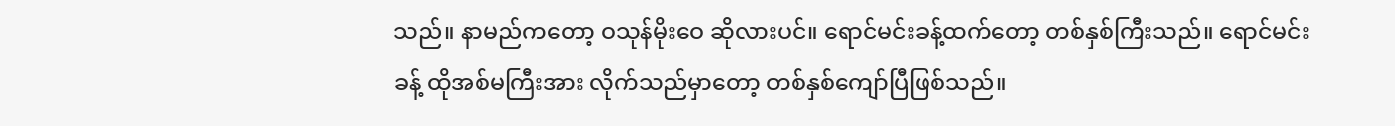သည်။ နာမည်ကတော့ ဝသုန်မိုးဝေ ဆိုလားပင်။ ရောင်မင်းခန့်ထက်တော့ တစ်နှစ်ကြီးသည်။ ရောင်မင်းခန့် ထိုအစ်မကြီးအား လိုက်သည်မှာတော့ ‌တစ်နှစ်ကျော်ပြီဖြစ်သည်။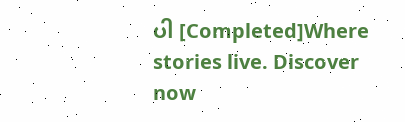ပါ [Completed]Where stories live. Discover now